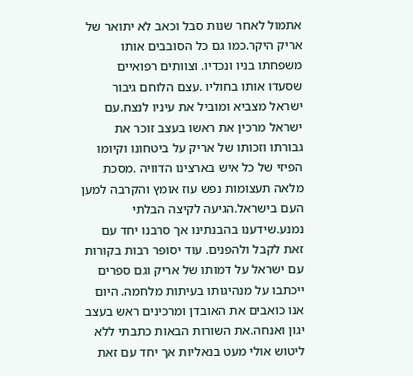אתמול לאחר שנות סבל וכאב לא יתואר של אריק היקר.כמו גם כל הסובבים אותו משפחתו בניו ונכדיו. וצוותים רפואיים שסעדו אותו בחוליו .עצם הלוחם גיבור ישראל מצביא ומוביל את עיניו לנצח.עם ישראל מרכין את ראשו בעצב זוכר את גבורתו וזכותו של אריק על ביטחונו וקיומו הפיזי של כל איש בארצינו הדוויה .מסכת מלאה תעצומות נפש עוז אומץ והקרבה למען העם בישראל.הגיעה לקיצה הבלתי נמנע.שידענו בהבנתינו אך סרבנו יחד עם זאת לקבל ולהפנים. עוד יסופר רבות בקורות עם ישראל על דמותו של אריק וגם ספרים ייכתבו על מנהיגותו בעיתות מלחמה. היום אנו כואבים את האובדן ומרכינים ראש בעצב יגון ואנחה.את השורות הבאות כתבתי ללא ליטוש אולי מעט בנאליות אך יחד עם זאת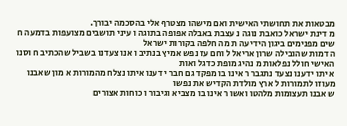מבטאות את תחושתי האישית ואם מישהו מצטרף אלי בהסכמה יבורך.
מ דינת ישראל כואבת נוגה נ עצבת באבלה אפופה בתוגה ו עיני תושבים מצועפות בדמעה ח שים מפנימים ביגון הידיעה ת מה חלפה בקורות ישראל
ה דמות שהובילה שרון אריאל ל וחם עז נפש אמיץ בנתיב ו אנו צעדנו בשביל שהכתיב ח וסנו האישי חולל נפלאות מ נהיג מופת כדגל ואות
א יתו ידענו נצעד נתגבר ר אינו בו מפקד גם חבר י דענו איתו נצלח מהמורות א מון שאבנו מעוזו לתמורות ל ארץ מולדת הקדיש את נפשו
ש אבנו תעצומות מלהטו ואשו ר אינו בו מצביא וגיבור ו כוחות אצורים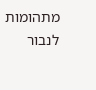מתהומות לנבור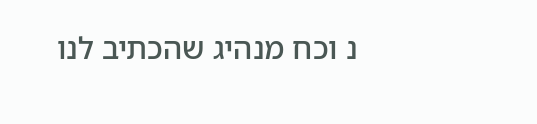נ וכח מנהיג שהכתיב לנו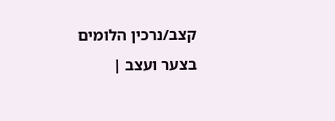קצב/נרכין הלומים בצער ועצב |